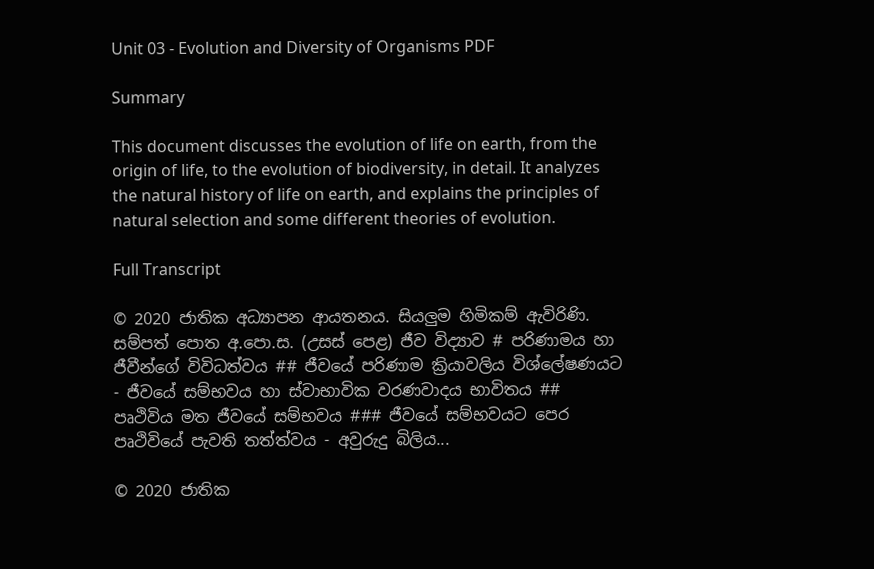Unit 03 - Evolution and Diversity of Organisms PDF

Summary

This document discusses the evolution of life on earth, from the origin of life, to the evolution of biodiversity, in detail. It analyzes the natural history of life on earth, and explains the principles of natural selection and some different theories of evolution.

Full Transcript

© 2020 ජාතික අධ්‍යාපන ආයතනය. සියලුම හිමිකම් ඇවිරිණි. සම්පත් පොත අ.පො.ස. (උසස් පෙළ) ජීව විද්‍යාව # පරිණාමය හා ජීවීන්ගේ විවිධත්වය ## ජීවයේ පරිණාම ක්‍රියාවලිය විශ්ලේෂණයට - ජීවයේ සම්භවය හා ස්වාභාවික වරණවාදය භාවිතය ## පෘථිවිය මත ජීවයේ සම්භවය ### ජීවයේ සම්භවයට පෙර පෘථිවියේ පැවති තත්ත්වය - අවුරුදු බිලිය...

© 2020 ජාතික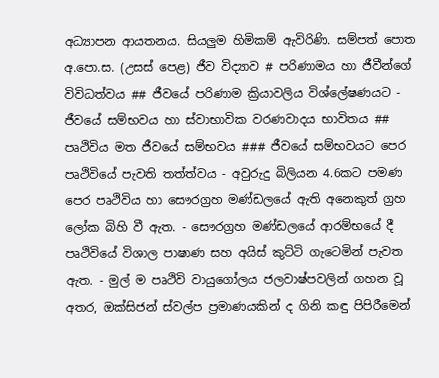අධ්‍යාපන ආයතනය. සියලුම හිමිකම් ඇවිරිණි. සම්පත් පොත අ.පො.ස. (උසස් පෙළ) ජීව විද්‍යාව # පරිණාමය හා ජීවීන්ගේ විවිධත්වය ## ජීවයේ පරිණාම ක්‍රියාවලිය විශ්ලේෂණයට - ජීවයේ සම්භවය හා ස්වාභාවික වරණවාදය භාවිතය ## පෘථිවිය මත ජීවයේ සම්භවය ### ජීවයේ සම්භවයට පෙර පෘථිවියේ පැවති තත්ත්වය - අවුරුදු බිලියන 4.6කට පමණ පෙර පෘථිවිය හා සෞරග්‍රහ මණ්ඩලයේ ඇති අනෙකුත් ග්‍රහ ලෝක බිහි වී ඇත. - සෞරග්‍රහ මණ්ඩලයේ ආරම්භයේ දී පෘථිවියේ විශාල පාෂාණ සහ අයිස් කුට්ටි ගැටෙමින් පැවත ඇත. - මුල් ම පෘථිවි වායුගෝලය ජලවාෂ්පවලින් ගහන වූ අතර, ඔක්සිජන් ස්වල්ප ප්‍රමාණයකින් ද ගිනි කඳු පිපිරීමෙන්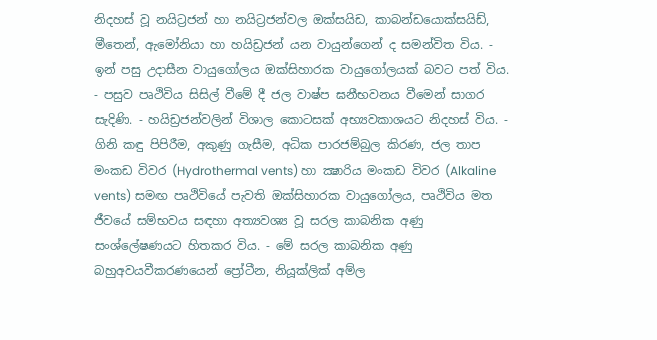නිදහස් වූ නයිට්‍රජන් හා නයිට්‍රජන්වල ඔක්සයිඩ, කාබන්ඩයොක්සයිඩ්, මීතෙන්, ඇමෝනියා හා හයිඩ්‍රජන් යන වායුන්ගෙන් ද සමන්විත විය. - ඉන් පසු උදාසීන වායුගෝලය ඔක්සිහාරක වායුගෝලයක් බවට පත් විය. - පසුව පෘථිවිය සිසිල් වීමේ දී ජල වාෂ්ප ඝනීභවනය වීමෙන් සාගර සැදිණි. - හයිඩ්‍රජන්වලින් විශාල කොටසක් අභ්‍යවකාශයට නිදහස් විය. - ගිනි කඳු පිපිරීම, අකුණු ගැසීම, අධික පාරජම්බුල කිරණ, ජල තාප මංකඩ විවර (Hydrothermal vents) හා ක්‍ෂාරිය මංකඩ විවර (Alkaline vents) සමඟ පෘථිවියේ පැවති ඔක්සිහාරක වායුගෝලය, පෘථිවිය මත ජීවයේ සම්භවය සඳහා අත්‍යවශ්‍ය වූ සරල කාබනික අණු සංශ්ලේෂණයට හිතකර විය. - මේ සරල කාබනික අණු බහුඅවයවීකරණයෙන් ප්‍රෝටීන, නියූක්ලික් අම්ල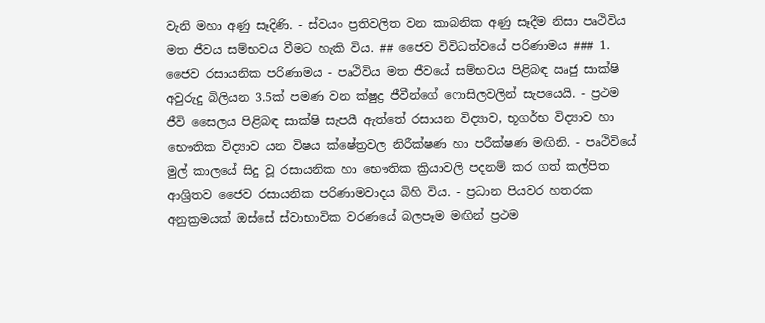වැනි මහා අණු සෑදිණි. - ස්වයං ප්‍රතිවලිත වන කාබනික අණු සෑදීම නිසා පෘථිවිය මත ජීවය සම්භවය වීමට හැකි විය. ## ජෛව විවිධත්වයේ පරිණාමය ### 1. ජෛව රසායනික පරිණාමය - පෘථිවිය මත ජීවයේ සම්භවය පිළිබඳ ඍජු සාක්ෂි අවුරුදු බිලියන 3.5ක් පමණ වන ක්ෂුද්‍ර ජීවීන්ගේ ෆොසිලවලින් සැපයෙයි. - ප්‍රථම ජීවි සෛලය පිළිබඳ සාක්ෂි සැපයී ඇත්තේ රසායන විද්‍යාව, භූගර්භ විද්‍යාව හා භෞතික විද්‍යාව යන විෂය ක්ෂේත්‍රවල නිරීක්ෂණ හා පරීක්ෂණ මඟිනි. - පෘථිවියේ මුල් කාලයේ සිදු වූ රසායනික හා භෞතික ක්‍රියාවලි පදනම් කර ගත් කල්පිත ආශ්‍රිතව ජෛව රසායනික පරිණාමවාදය බිහි විය. - ප්‍රධාන පියවර හතරක අනුක්‍රමයක් ඔස්සේ ස්වාභාවික වරණයේ බලපෑම මඟින් ප්‍රථම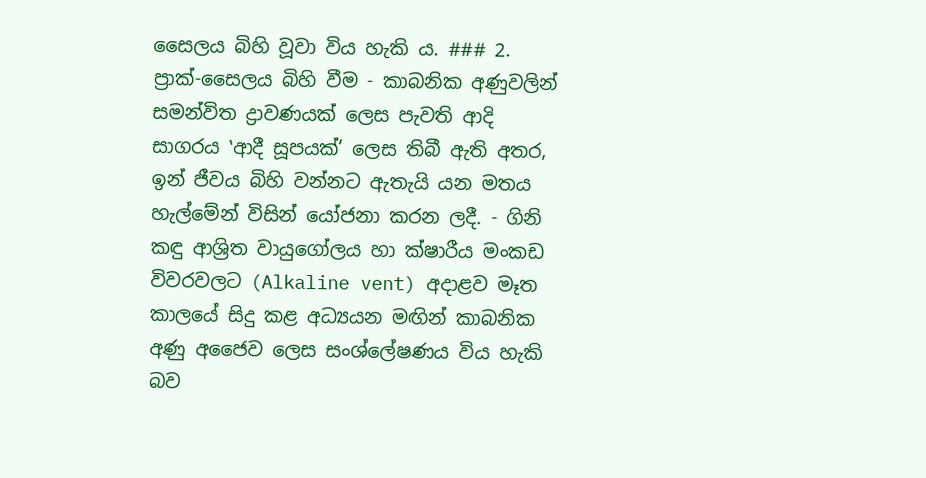සෛලය බිහි වූවා විය හැකි ය. ### 2. ප්‍රාක්-සෛලය බිහි වීම - කාබනික අණුවලින් සමන්විත ද්‍රාවණයක් ලෙස පැවති ආදි සාගරය ‛ආදී සූපයක්’ ලෙස තිබී ඇති අතර, ඉන් ජීවය බිහි වන්නට ඇතැයි යන මතය හැල්මේන් විසින් යෝජනා කරන ලදී. - ගිනි කඳු ආශ්‍රිත වායුගෝලය හා ක්ෂාරීය මංකඩ විවරවලට (Alkaline vent) අදාළව මෑත කාලයේ සිදු කළ අධ්‍යයන මඟින් කාබනික අණු අජෛව ලෙස සංශ්ලේෂණය විය හැකි බව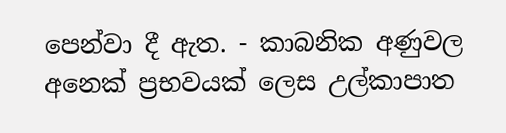පෙන්වා දී ඇත. - කාබනික අණුවල අනෙක් ප්‍රභවයක් ලෙස උල්කාපාත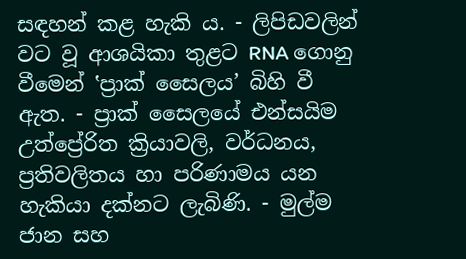සඳහන් කළ හැකි ය. - ලිපිඩවලින් වට වූ ආශයිකා තුළට RNA ගොනු වීමෙන් ‛ප්‍රාක් සෛලය’ බිහි වී ඇත. - ප්‍රාක් සෛලයේ එන්සයිම උත්ප්‍රේරිත ක්‍රියාවලි, වර්ධනය, ප්‍රතිවලිතය හා පරිණාමය යන හැකියා දක්නට ලැබිණි. - මුල්ම ජාන සහ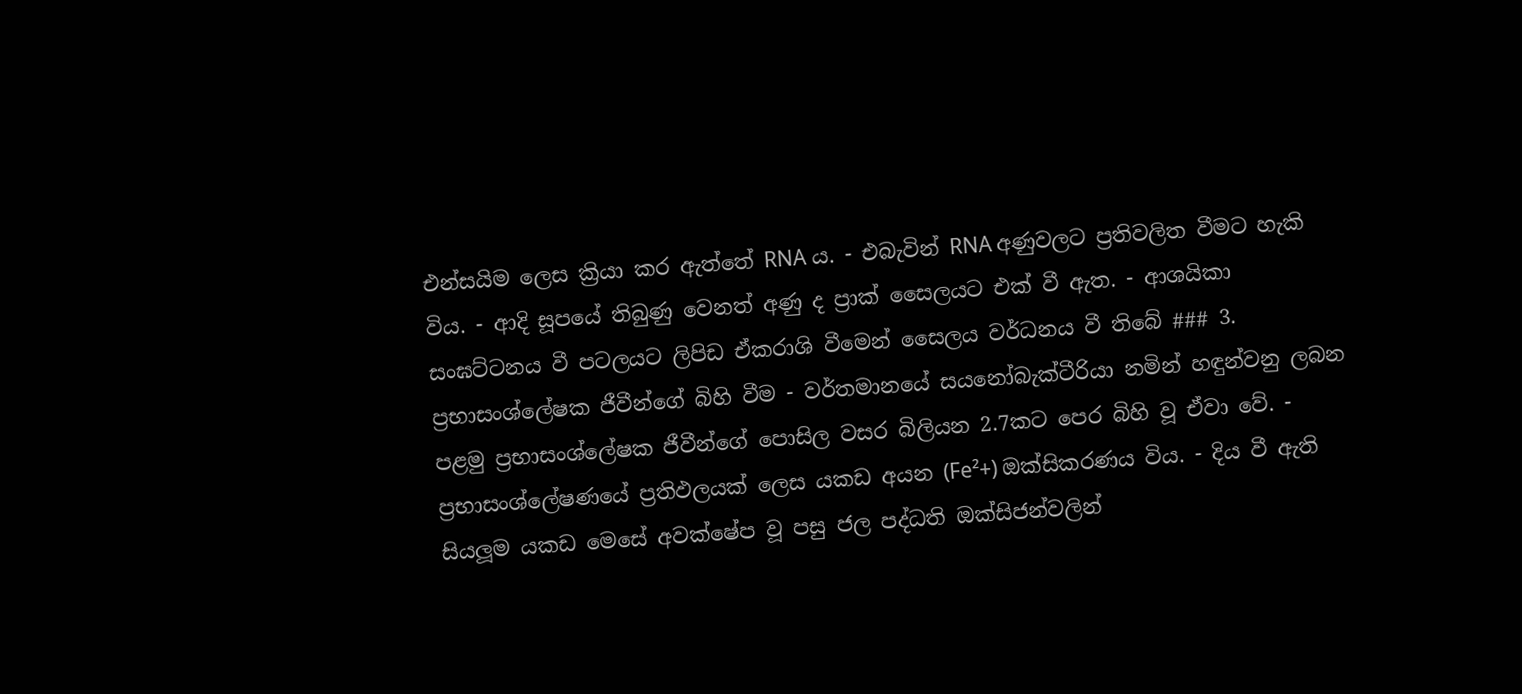එන්සයිම ලෙස ක්‍රියා කර ඇත්තේ RNA ය. - එබැවින් RNA අණුවලට ප්‍රතිවලිත වීමට හැකි විය. - ආදි සූපයේ තිබුණු වෙනත් අණු ද ප්‍රාක් සෛලයට එක් වී ඇත. - ආශයිකා සංඝට්ටනය වී පටලයට ලිපිඩ ඒකරාශි වීමෙන් සෛලය වර්ධනය වී තිබේ ### 3. ප්‍රභාසංශ්ලේෂක ජීවීන්ගේ බිහි වීම - වර්තමානයේ සයනෝබැක්ටීරියා නමින් හඳුන්වනු ලබන පළමු ප්‍රභාසංශ්ලේෂක ජීවීන්ගේ පොසිල වසර බිලියන 2.7කට පෙර බිහි වූ ඒවා වේ. - ප්‍රභාසංශ්ලේෂණයේ ප්‍රතිඵලයක් ලෙස යකඩ අයන (Fe²+) ඔක්සිකරණය විය. - දිය වී ඇති සියලූම යකඩ මෙසේ අවක්ෂේප වූ පසු ජල පද්ධති ඔක්සිජන්වලින්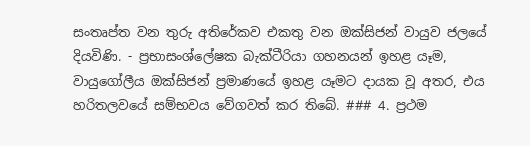සංතෘප්ත වන තුරු අතිරේකව එකතු වන ඔක්සිජන් වායුව ජලයේ දියවිණි. - ප්‍රභාසංශ්ලේෂක බැක්ටීරියා ගහනයන් ඉහළ යෑම, වායුගෝලීය ඔක්සිජන් ප්‍රමාණයේ ඉහළ යෑමට දායක වූ අතර, එය හරිතලවයේ සම්භවය වේගවත් කර තිබේ. ### 4. ප්‍රථම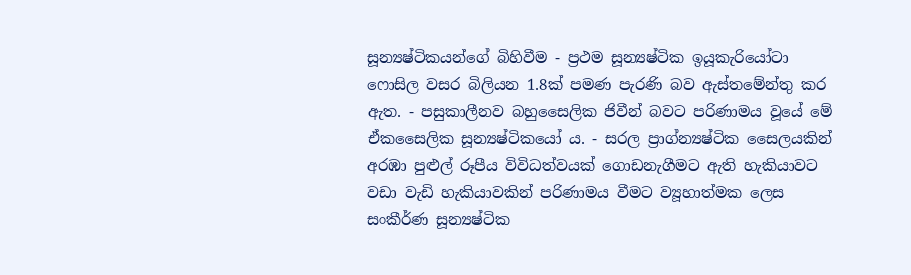සූන්‍යෂ්ටිකයන්ගේ බිහිවීම - ප්‍රථම සූන්‍යෂ්ටික ඉයූකැරියෝටා ෆොසිල වසර බිලියන 1.8ක් පමණ පැරණි බව ඇස්තමේන්තු කර ඇත. - පසුකාලීනව බහුසෛලික ජිවීන් බවට පරිණාමය වූයේ මේ ඒකසෛලික සූන්‍යෂ්ටිකයෝ ය. - සරල ප්‍රාග්න්‍යෂ්ටික සෛලයකින් අරඹා පුළුල් රූපීය විවිධත්වයක් ගොඩනැගීමට ඇති හැකියාවට වඩා වැඩි හැකියාවකින් පරිණාමය වීමට ව්‍යූහාත්මක ලෙස සංකීර්ණ සූන්‍යෂ්ටික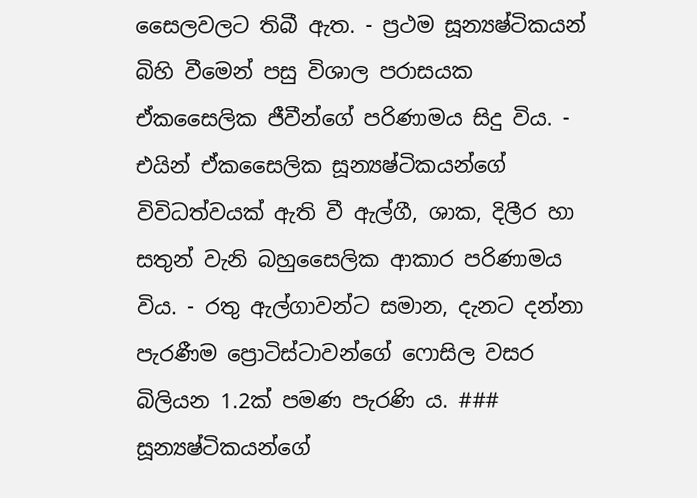සෛලවලට තිබී ඇත. - ප්‍රථම සූන්‍යෂ්ටිකයන් බිහි වීමෙන් පසු විශාල පරාසයක ඒකසෛලික ජීවීන්ගේ පරිණාමය සිදු විය. - එයින් ඒකසෛලික සූන්‍යෂ්ටිකයන්ගේ විවිධත්වයක් ඇති වී ඇල්ගී, ශාක, දිලීර හා සතුන් වැනි බහුසෛලික ආකාර පරිණාමය විය. - රතු ඇල්ගාවන්ට සමාන, දැනට දන්නා පැරණීම ප්‍රොටිස්ටාවන්ගේ ෆොසිල වසර බිලියන 1.2ක් පමණ පැරණි ය. ### සූන්‍යෂ්ටිකයන්ගේ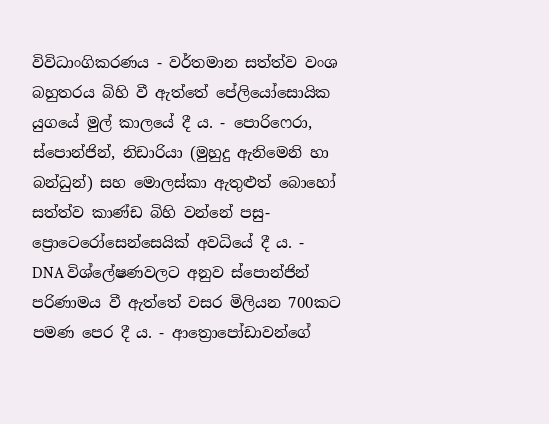විවිධාංගිකරණය - වර්තමාන සත්ත්ව වංශ බහුතරය බිහි වී ඇත්තේ පේලියෝසොයික යුගයේ මුල් කාලයේ දී ය. - පොරිෆෙරා, ස්පොන්ජින්, නිඩාරියා (මුහුදු ඇනිමෙනි හා බන්ධුන්) සහ මොලස්කා ඇතුළුත් බොහෝ සත්ත්ව කාණ්ඩ බිහි වන්නේ පසු-ප්‍රොටෙරෝසෙන්සෙයික් අවධියේ දී ය. - DNA විශ්ලේෂණවලට අනුව ස්පොන්ජින් පරිණාමය වී ඇත්තේ වසර මිලියන 700කට පමණ පෙර දී ය. - ආත්‍රොපෝඩාවන්ගේ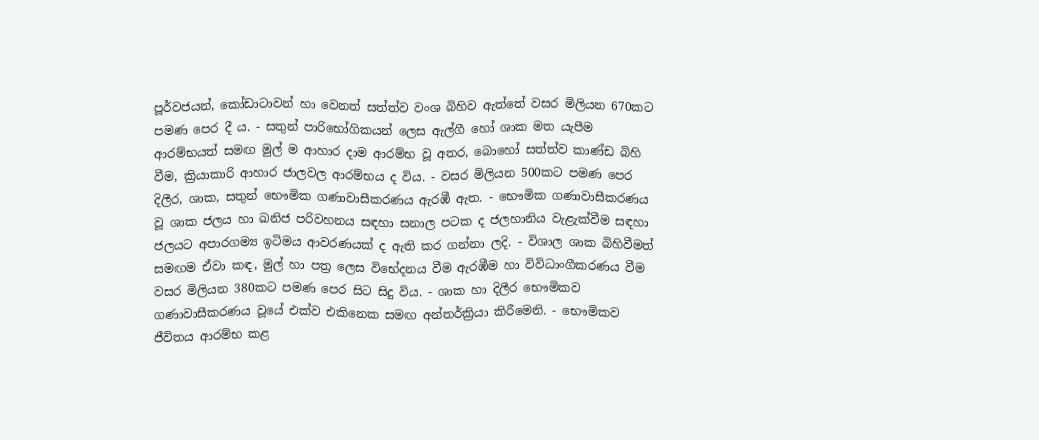පූර්වජයන්, කෝඩාටාවන් හා වෙනත් සත්ත්ව වංශ බිහිව ඇත්තේ වසර මිලියන 670කට පමණ පෙර දී ය. - සතුන් පාරිභෝගිකයන් ලෙස ඇල්ගී හෝ ශාක මත යැපීම ආරම්භයත් සමඟ මුල් ම ආහාර දාම ආරම්භ වූ අතර, බොහෝ සත්ත්ව කාණ්ඩ බිහි වීම, ක්‍රියාකාරි ආහාර ජාලවල ආරම්භය ද විය. - වසර මිලියන 500කට පමණ පෙර දිලීර, ශාක, සතුන් භෞමික ගණාවාසීකරණය ඇරඹී ඇත. - භෞමික ගණාවාසීකරණය වූ ශාක ජලය හා ඛනිජ පරිවහනය සඳහා සනාල පටක ද ජලහානිය වැළැක්වීම සඳහා ජලයට අපාරගම්‍ය ඉටිමය ආවරණයක් ද ඇති කර ගන්නා ලදි. - විශාල ශාක බිහිවීමත් සමඟම ඒවා කඳ, මුල් හා පත්‍ර ලෙස විභේදනය වීම ඇරඹීම හා විවිධාංගීකරණය වීම වසර මිලියන 380කට පමණ පෙර සිට සිදු විය. - ශාක හා දිලීර භෞමිකව ගණාවාසීකරණය වූයේ එක්ව එකිනෙක සමඟ අන්තර්ක්‍රියා කිරීමෙනි. - භෞමිකව ජීවිතය ආරම්භ කළ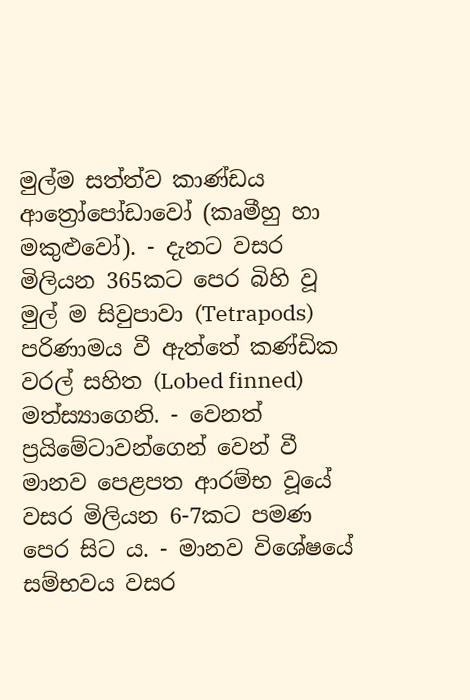මුල්ම සත්ත්ව කාණ්ඩය ආත්‍රෝපෝඩාවෝ (කෘමීහු හා මකුළුවෝ). - දැනට වසර මිලියන 365කට පෙර බිහි වූ මුල් ම සිවුපාවා (Tetrapods) පරිණාමය වී ඇත්තේ කණ්ඩික වරල් සහිත (Lobed finned) මත්ස්‍යාගෙනි. - වෙනත් ප්‍රයිමේටාවන්ගෙන් වෙන් වී මානව පෙළපත ආරම්භ වූයේ වසර මිලියන 6-7කට පමණ පෙර සිට ය. - මානව විශේෂයේ සම්භවය වසර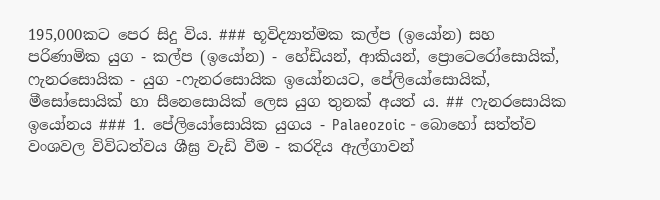195,000කට පෙර සිදු විය. ### භූවිද්‍යාත්මක කල්ප (ඉයෝන) සහ පරිණාමික යුග - කල්ප (ඉයෝන) - හේඩියන්, ආකියන්, ප්‍රොටෙරෝසොයික්, ෆැනරසොයික - යුග -ෆැනරසොයික ඉයෝනයට, පේලියෝසොයික්, මීසෝසොයික් හා සීනෙසොයික් ලෙස යුග තුනක් අයත් ය. ## ෆැනරසොයික ඉයෝනය ### 1. පේලියෝසොයික යුගය - Palaeozoic - බොහෝ සත්ත්ව වංශවල විවිධත්වය ශීඝ්‍ර වැඩි වීම - කරදිය ඇල්ගාවන්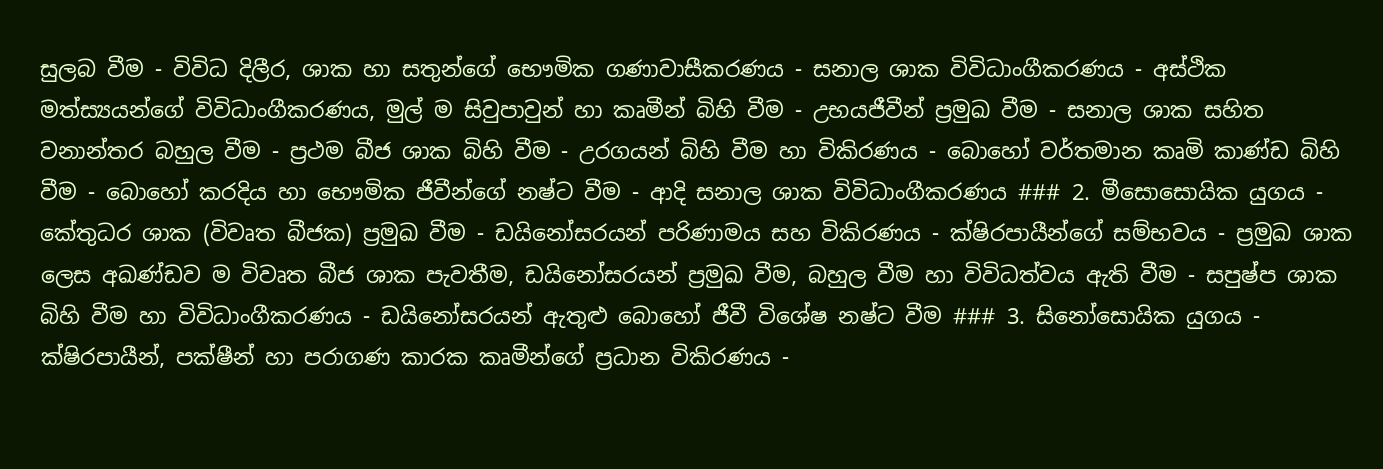සුලබ වීම - විවිධ දිලීර, ශාක හා සතුන්ගේ භෞමික ගණාවාසීකරණය - සනාල ශාක විවිධාංගීකරණය - අස්ථික මත්ස්‍යයන්ගේ විවිධාංගීකරණය, මුල් ම සිවුපාවුන් හා කෘමීන් බිහි වීම - උභයජීවීන් ප්‍රමුඛ වීම - සනාල ශාක සහිත වනාන්තර බහුල වීම - ප්‍රථම බීජ ශාක බිහි වීම - උරගයන් බිහි වීම හා විකිරණය - බොහෝ වර්තමාන කෘමි කාණ්ඩ බිහි වීම - බොහෝ කරදිය හා භෞමික ජීවීන්ගේ නෂ්ට වීම - ආදි සනාල ශාක විවිධාංගීකරණය ### 2. මීසොසොයික යුගය - කේතුධර ශාක (විවෘත බීජක) ප්‍රමුඛ වීම - ඩයිනෝසරයන් පරිණාමය සහ විකිරණය - ක්ෂිරපායීන්ගේ සම්භවය - ප්‍රමුඛ ශාක ලෙස අඛණ්ඩව ම විවෘත බීජ ශාක පැවතීම, ඩයිනෝසරයන් ප්‍රමුඛ වීම, බහුල වීම හා විවිධත්වය ඇති වීම - සපුෂ්ප ශාක බිහි වීම හා විවිධාංගීකරණය - ඩයිනෝසරයන් ඇතුළු බොහෝ ජීවී විශේෂ නෂ්ට වීම ### 3. සිනෝසොයික යුගය - ක්ෂිරපායීන්, පක්ෂීන් හා පරාගණ කාරක කෘමීන්ගේ ප්‍රධාන විකිරණය -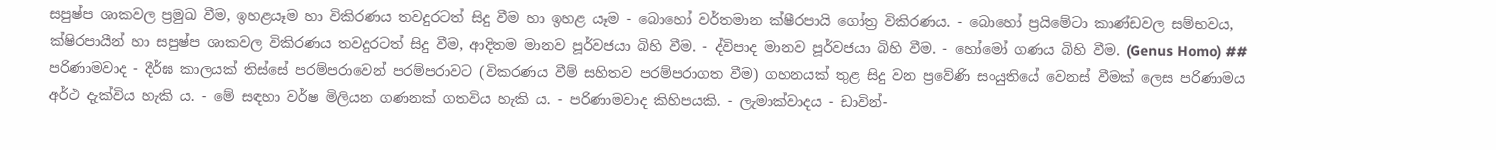සපුෂ්ප ශාකවල ප්‍රමුඛ වීම, ඉහළයෑම හා විකිරණය තවදුරටත් සිදු වීම හා ඉහළ යෑම - බොහෝ වර්තමාන ක්ෂීරපායි ගෝත්‍ර විකිරණය. - බොහෝ ප්‍රයිමේටා කාණ්ඩවල සම්භවය, ක්ෂිරපායීන් හා සපුෂ්ප ශාකවල විකිරණය තවදුරටත් සිදු වීම, ආදිතම මානව පූර්වජයා බිහි වීම. - ද්විපාද මානව පූර්වජයා බිහි වීම. - හෝමෝ ගණය බිහි වීම. (Genus Homo) ## පරිණාමවාද - දීර්ඝ කාලයක් තිස්සේ පරම්පරාවෙන් පරම්පරාවට (විකරණය වීම් සහිතව පරම්පරාගත වීම) ගහනයක් තුළ සිදු වන ප්‍රවේණි සංයුතියේ වෙනස් වීමක් ලෙස පරිණාමය අර්ථ දැක්විය හැකි ය. - මේ සඳහා වර්ෂ මිලියන ගණනක් ගතවිය හැකි ය. - පරිණාමවාද කිහිපයකි. - ලැමාක්වාදය - ඩාවින්-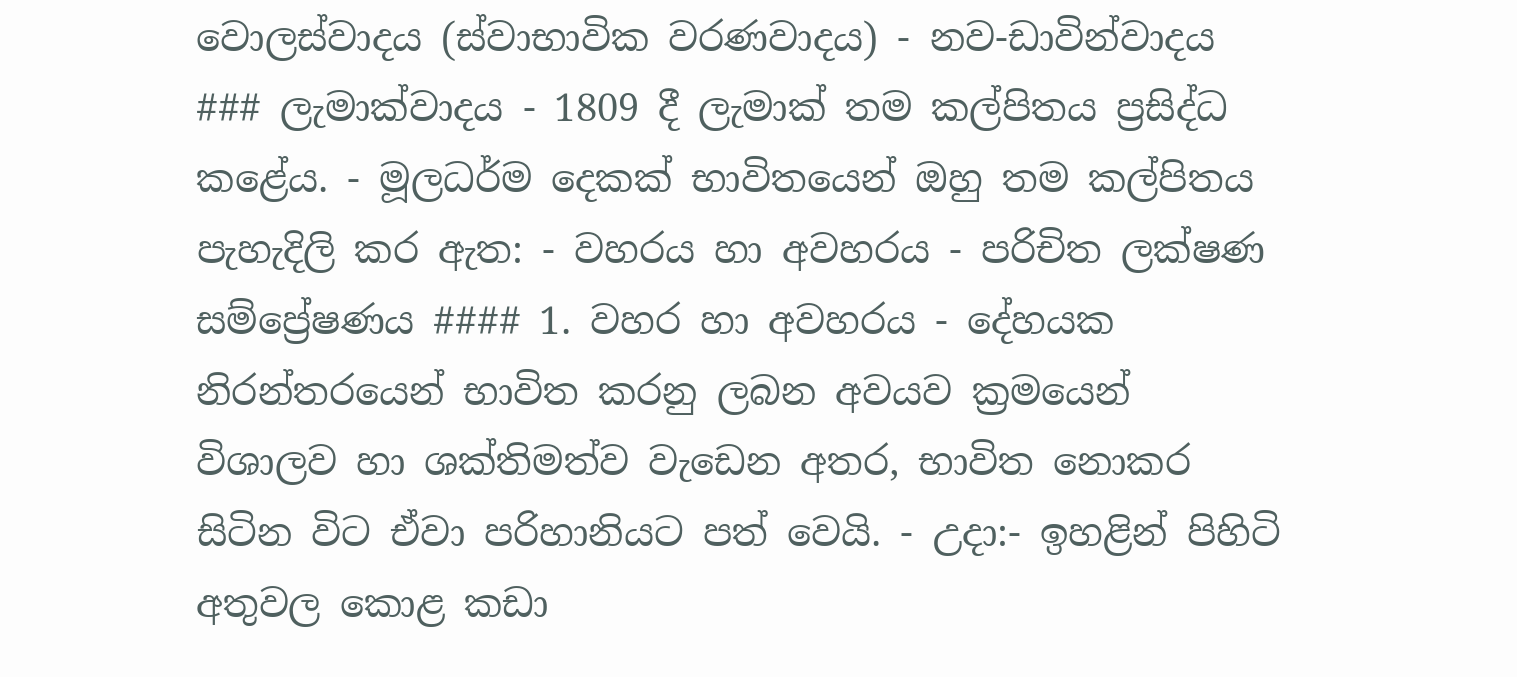වොලස්වාදය (ස්වාභාවික වරණවාදය) - නව-ඩාවින්වාදය ### ලැමාක්වාදය - 1809 දී ලැමාක් තම කල්පිතය ප්‍රසිද්ධ කළේය. - මූලධර්ම දෙකක් භාවිතයෙන් ඔහු තම කල්පිතය පැහැදිලි කර ඇත: - වහරය හා අවහරය - පරිචිත ලක්ෂණ සම්ප්‍රේෂණය #### 1. වහර හා අවහරය - දේහයක නිරන්තරයෙන් භාවිත කරනු ලබන අවයව ක්‍රමයෙන් විශාලව හා ශක්තිමත්ව වැඩෙන අතර, භාවිත නොකර සිටින විට ඒවා පරිහානියට පත් වෙයි. - උදා:- ඉහළින් පිහිටි අතුවල කොළ කඩා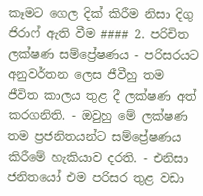කෑමට ගෙල දික් කිරීම නිසා දිගු ජිරාෆ් ඇති වීම #### 2. පරිචිත ලක්ෂණ සම්ප්‍රේෂණය - පරිසරයට අනුවර්තන ලෙස ජීවීහු තම ජීවිත කාලය තුළ දී ලක්ෂණ අත් කරගනිති. - ඔවුහු මේ ලක්ෂණ තම ප්‍රජනිතයන්ට සම්ප්‍රේෂණය කිරීමේ හැකියාව දරති. - එනිසා ජනිතයෝ එම පරිසර තුළ වඩා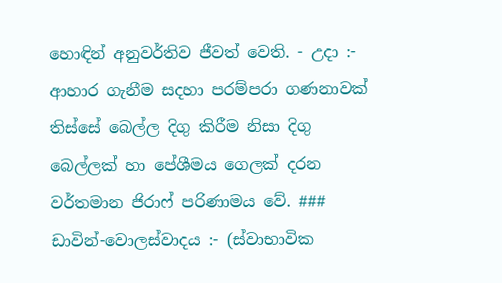හොඳින් අනුවර්තිව ජීවත් වෙති. - උදා :- ආහාර ගැනීම සදහා පරම්පරා ගණනාවක් තිස්සේ බෙල්ල දිගු කිරීම නිසා දිගු බෙල්ලක් හා පේශීමය ගෙලක් දරන වර්තමාන ජිරාෆ් පරිණාමය වේ. ### ඩාවින්-වොලස්වාදය :- (ස්වාභාවික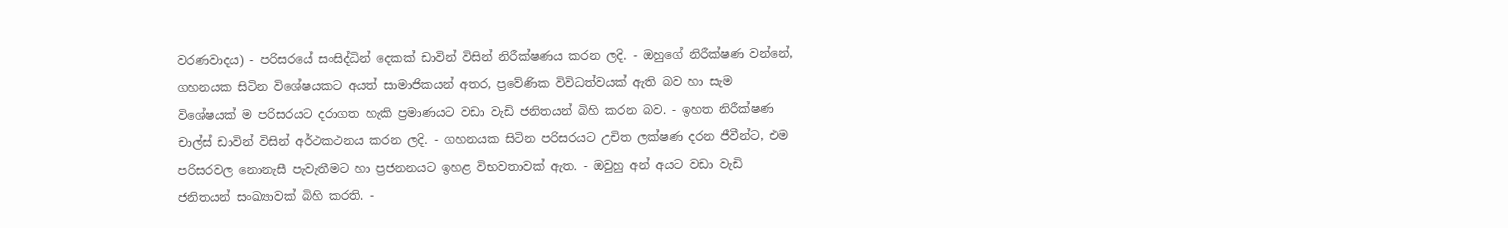වරණවාදය) - පරිසරයේ සංසිද්ධින් දෙකක් ඩාවින් විසින් නිරීක්ෂණය කරන ලදි. - ඔහුගේ නිරීක්ෂණ වන්නේ, ගහනයක සිටින විශේෂයකට අයත් සාමාජිකයන් අතර, ප්‍රවේණික විවිධත්වයක් ඇති බව හා සැම විශේෂයක් ම පරිසරයට දරාගත හැකි ප්‍රමාණයට වඩා වැඩි ජනිතයන් බිහි කරන බව. - ඉහත නිරීක්ෂණ චාල්ස් ඩාවින් විසින් අර්ථකථනය කරන ලදි. - ගහනයක සිටින පරිසරයට උචිත ලක්ෂණ දරන ජීවීන්ට, එම පරිසරවල නොනැසී පැවැතීමට හා ප්‍රජනනයට ඉහළ විභවතාවක් ඇත. - ඔවුහු අන් අයට වඩා වැඩි ජනිතයන් සංඛ්‍යාවක් බිහි කරති. -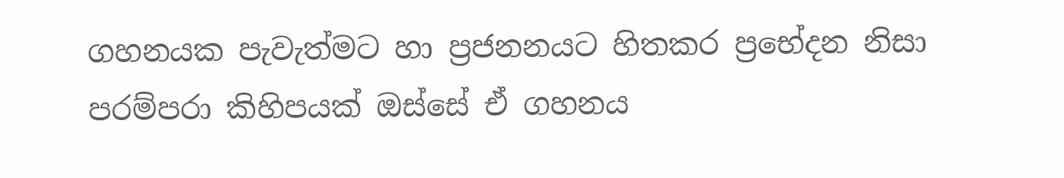ගහනයක පැවැත්මට හා ප්‍රජනනයට හිතකර ප්‍රභේදන නිසා පරම්පරා කිහිපයක් ඔස්සේ ඒ ගහනය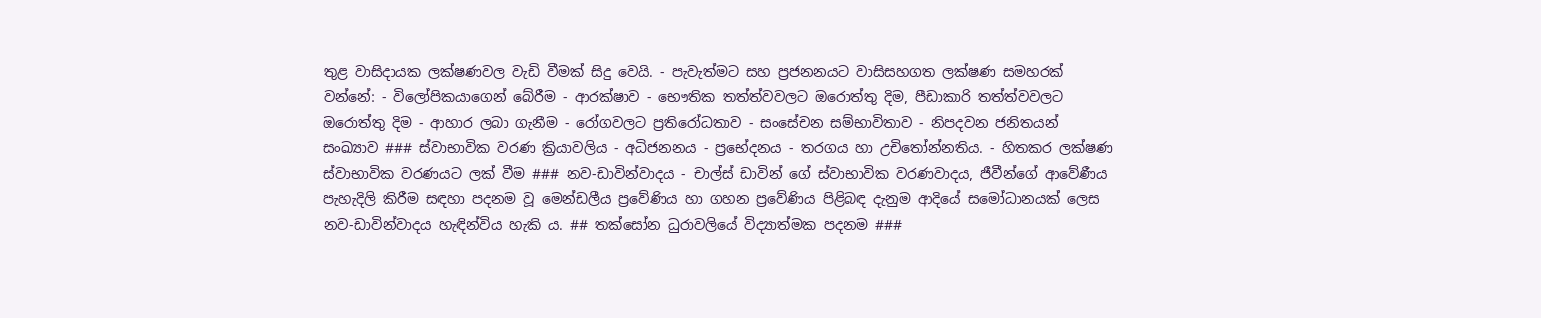තුළ වාසිදායක ලක්ෂණවල වැඩි වීමක් සිදු වෙයි. - පැවැත්මට සහ ප්‍රජනනයට වාසිසහගත ලක්ෂණ සමහරක් වන්නේ: - විලෝපිකයාගෙන් බේරීම - ආරක්ෂාව - භෞතික තත්ත්වවලට ඔරොත්තු දිම, පීඩාකාරි තත්ත්වවලට ඔරොත්තු දිම - ආහාර ලබා ගැනීම - රෝගවලට ප්‍රතිරෝධතාව - සංසේචන සම්භාවිතාව - නිපදවන ජනිතයන් සංඛ්‍යාව ### ස්වාභාවික වරණ ක්‍රියාවලිය - අධිජනනය - ප්‍රභේදනය - තරගය හා උචිතෝන්නතිය. - හිතකර ලක්ෂණ ස්වාභාවික වරණයට ලක් වීම ### නව-ඩාවින්වාදය - චාල්ස් ඩාවින් ගේ ස්වාභාවික වරණවාදය, ජීවීන්ගේ ආවේණීය පැහැදිලි කිරීම සඳහා පදනම වූ මෙන්ඩලීය ප්‍රවේණිය හා ගහන ප්‍රවේණිය පිළිබඳ දැනුම ආදියේ සමෝධානයක් ලෙස නව-ඩාවින්වාදය හැඳින්විය හැකි ය. ## තක්සෝන ධුරාවලියේ විද්‍යාත්මක පදනම ###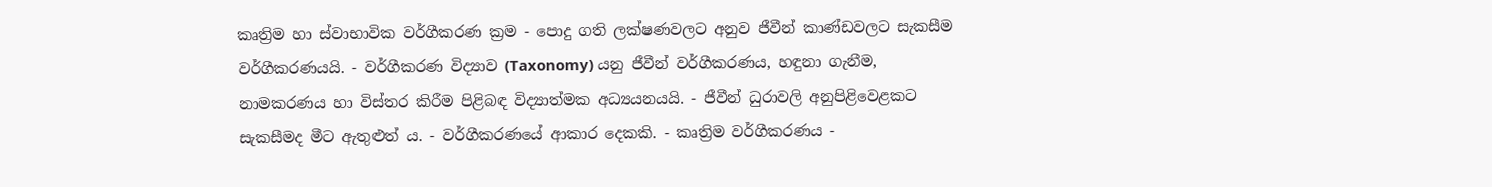කෘත්‍රිම හා ස්වාභාවික වර්ගීකරණ ක්‍රම - පොදු ගති ලක්ෂණවලට අනුව ජීවීන් කාණ්ඩවලට සැකසීම වර්ගීකරණයයි. - වර්ගීකරණ විද්‍යාව (Taxonomy) යනු ජීවීන් වර්ගීකරණය, හඳුනා ගැනීම, නාමකරණය හා විස්තර කිරීම පිළිබඳ විද්‍යාත්මක අධ්‍යයනයයි. - ජීවීන් ධුරාවලි අනුපිළිවෙළකට සැකසීමද මීට ඇතුළුත් ය. - වර්ගීකරණයේ ආකාර දෙකකි. - කෘත්‍රිම වර්ගීකරණය -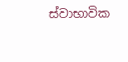ස්වාභාවික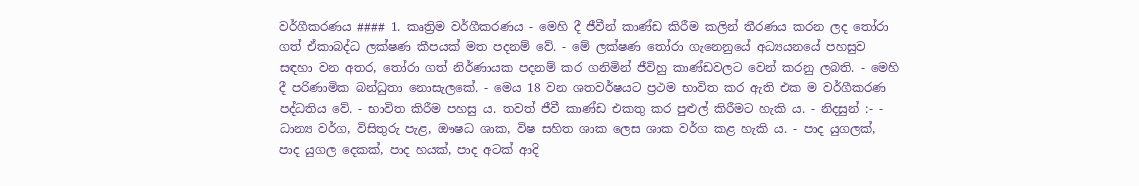වර්ගීකරණය #### 1. කෘත්‍රිම වර්ගීකරණය - මෙහි දී ජීවීන් කාණ්ඩ කිරීම කලින් තීරණය කරන ලද තෝරා ගත් ඒකාබද්ධ ලක්ෂණ කීපයක් මත පදනම් වේ. - මේ ලක්ෂණ තෝරා ගැනෙනුයේ අධ්‍යයනයේ පහසුව සඳහා වන අතර, තෝරා ගත් නිර්ණායක පදනම් කර ගනිමින් ජීවිහු කාණ්ඩවලට වෙන් කරනු ලබති. - මෙහි දී පරිණාමික බන්ධුතා නොසැලකේ. - මෙය 18 වන ශතවර්ෂයට ප්‍රථම භාවිත කර ඇති එක ම වර්ගීකරණ පද්ධතිය වේ. - භාවිත කිරීම පහසු ය. තවත් ජීවී කාණ්ඩ එකතු කර පුළුල් කිරීමට හැකි ය. - නිදසුන් :- - ධාන්‍ය වර්ග, විසිතුරු පැළ, ඖෂධ ශාක, විෂ සහිත ශාක ලෙස ශාක වර්ග කළ හැකි ය. - පාද යුගලක්, පාද යුගල දෙකක්, පාද හයක්, පාද අටක් ආදි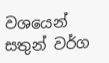වශයෙන් සතුන් වර්ග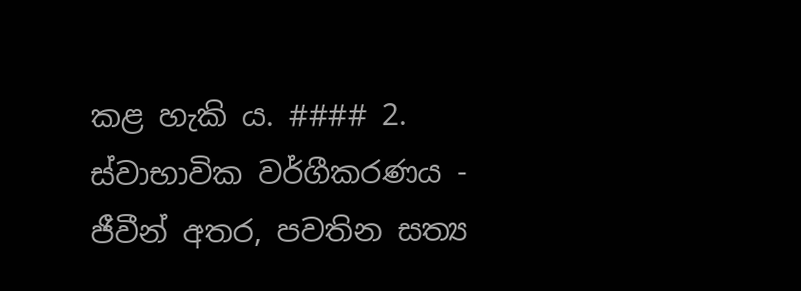කළ හැකි ය. #### 2. ස්වාභාවික වර්ගීකරණය - ජීවීන් අතර, පවතින සත්‍ය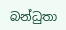බන්ධුතා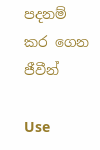පදනම් කර ගෙන ජීවීන්

Use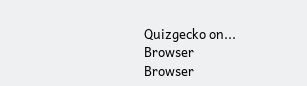Quizgecko on...
Browser
Browser